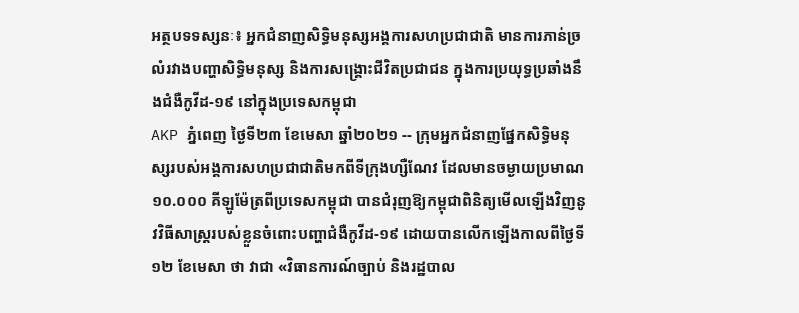អត្ថបទទស្សនៈ៖ អ្នកជំនាញសិទ្ធិមនុស្សអង្គការសហប្រជាជាតិ មានការភាន់ច្រលំរវាងបញ្ហាសិទ្ធិមនុស្ស និងការសង្រ្គោះជីវិតប្រជាជន ក្នុងការប្រយុទ្ធប្រឆាំងនឹងជំងឺកូវីដ-១៩ នៅក្នុងប្រទេសកម្ពុជា
AKP ភ្នំពេញ ថ្ងៃទី២៣ ខែមេសា ឆ្នាំ២០២១ -- ក្រុមអ្នកជំនាញផ្នែកសិទ្ធិមនុស្សរបស់អង្គការសហប្រជាជាតិមកពីទីក្រុងហ្សឺណែវ ដែលមានចម្ងាយប្រមាណ ១០.០០០ គីឡូម៉ែត្រពីប្រទេសកម្ពុជា បានជំរុញឱ្យកម្ពុជាពិនិត្យមើលឡើងវិញនូវវិធីសាស្រ្តរបស់ខ្លួនចំពោះបញ្ហាជំងឺកូវីដ-១៩ ដោយបានលើកឡើងកាលពីថ្ងៃទី១២ ខែមេសា ថា វាជា «វិធានការណ៍ច្បាប់ និងរដ្ឋបាល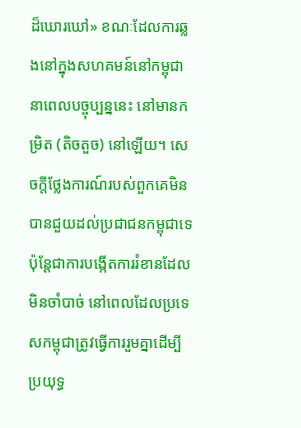ដ៏ឃោរឃៅ» ខណៈដែលការឆ្លងនៅក្នុងសហគមន៍នៅកម្ពុជានាពេលបច្ចុប្បន្ននេះ នៅមានកម្រិត (តិចតួច) នៅឡើយ។ សេចក្តីថ្លែងការណ៍របស់ពួកគេមិនបានជួយដល់ប្រជាជនកម្ពុជាទេ ប៉ុន្តែជាការបង្កើតការរំខានដែលមិនចាំបាច់ នៅពេលដែលប្រទេសកម្ពុជាត្រូវធ្វើការរួមគ្នាដើម្បីប្រយុទ្ធ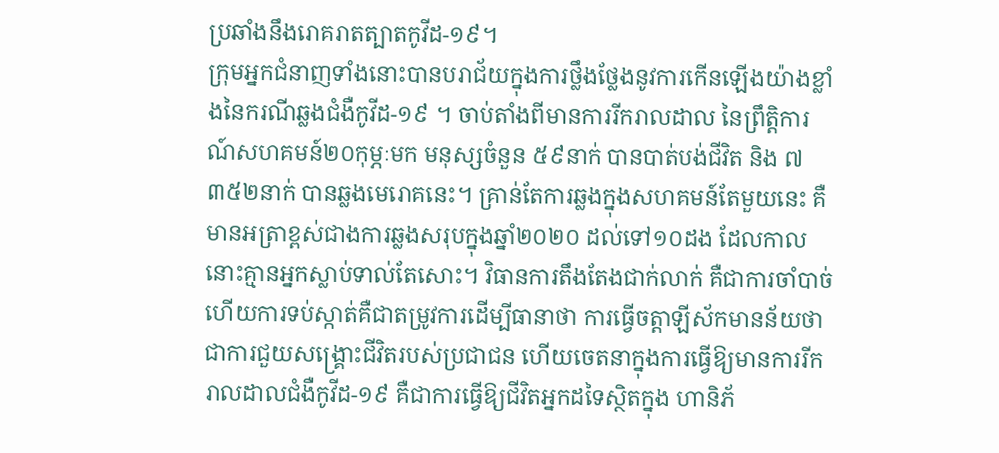ប្រឆាំងនឹងរោគរាតត្បាតកូវីដ-១៩។
ក្រុមអ្នកជំនាញទាំងនោះបានបរាជ័យក្នុងការថ្លឹងថ្លែងនូវការកើនឡើងយ៉ាងខ្លាំងនៃករណីឆ្លងជំងឺកូវីដ-១៩ ។ ចាប់តាំងពីមានការរីករាលដាល នៃព្រឹត្តិការណ៍សហគមន៍២០កុម្ភៈមក មនុស្សចំនួន ៥៩នាក់ បានបាត់បង់ជីវិត និង ៧ ៣៥២នាក់ បានឆ្លងមេរោគនេះ។ គ្រាន់តែការឆ្លងក្នុងសហគមន៍តែមួយនេះ គឺមានអត្រាខ្ពស់ជាងការឆ្លងសរុបក្នុងឆ្នាំ២០២០ ដល់ទៅ១០ដង ដែលកាលនោះគ្មានអ្នកស្លាប់ទាល់តែសោះ។ វិធានការតឹងតែងជាក់លាក់ គឺជាការចាំបាច់ ហើយការទប់ស្កាត់គឺជាតម្រូវការដើម្បីធានាថា ការធ្វើចត្តាឡីស័កមានន័យថាជាការជួយសង្គ្រោះជីវិតរបស់ប្រជាជន ហើយចេតនាក្នុងការធ្វើឱ្យមានការរីករាលដាលជំងឺកូវីដ-១៩ គឺជាការធ្វើឱ្យជីវិតអ្នកដទៃស្ថិតក្នុង ហានិភ័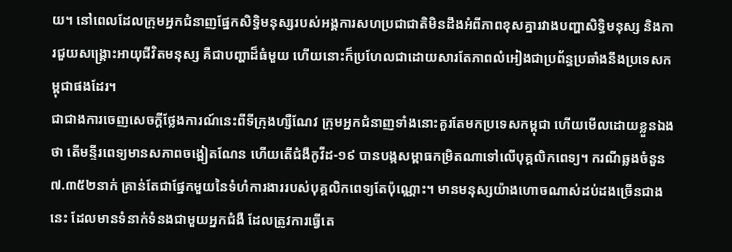យ។ នៅពេលដែលក្រុមអ្នកជំនាញផ្នែកសិទ្ធិមនុស្សរបស់អង្គការសហប្រជាជាតិមិនដឹងអំពីភាពខុសគ្នារវាងបញ្ហាសិទ្ធិមនុស្ស និងការជួយសង្គ្រោះអាយុជីវិតមនុស្ស គឺជាបញ្ហាដ៏ធំមួយ ហើយនោះក៏ប្រហែលជាដោយសារតែភាពលំអៀងជាប្រព័ន្ធប្រឆាំងនឹងប្រទេសកម្ពុជាផងដែរ។
ជាជាងការចេញសេចក្តីថ្លែងការណ៍នេះពីទីក្រុងហ្សឺណែវ ក្រុមអ្នកជំនាញទាំងនោះគួរតែមកប្រទេសកម្ពុជា ហើយមើលដោយខ្លួនឯងថា តើមន្ទីរពេទ្យមានសភាពចង្អៀតណែន ហើយតើជំងឺកូវីដ-១៩ បានបង្កសម្ពាធកម្រិតណាទៅលើបុគ្គលិកពេទ្យ។ ករណីឆ្លងចំនួន ៧.៣៥២នាក់ គ្រាន់តែជាផ្នែកមួយនៃទំហំការងាររបស់បុគ្គលិកពេទ្យតែប៉ុណ្ណោះ។ មានមនុស្សយ៉ាងហោចណាស់ដប់ដងច្រើនជាងនេះ ដែលមានទំនាក់ទំនងជាមួយអ្នកជំងឺ ដែលត្រូវការធ្វើតេ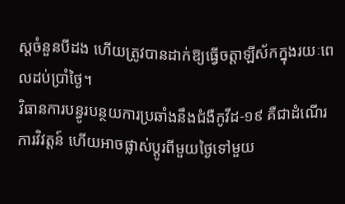ស្តចំនួនបីដង ហើយត្រូវបានដាក់ឱ្យធ្វើចត្តាឡីស័កក្នុងរយៈពេលដប់ប្រាំថ្ងៃ។
វិធានការបន្ធូរបន្ថយការប្រឆាំងនឹងជំងឺកូវីដ-១៩ គឺជាដំណើរការវិវត្តន៍ ហើយអាចផ្លាស់ប្តូរពីមួយថ្ងៃទៅមួយ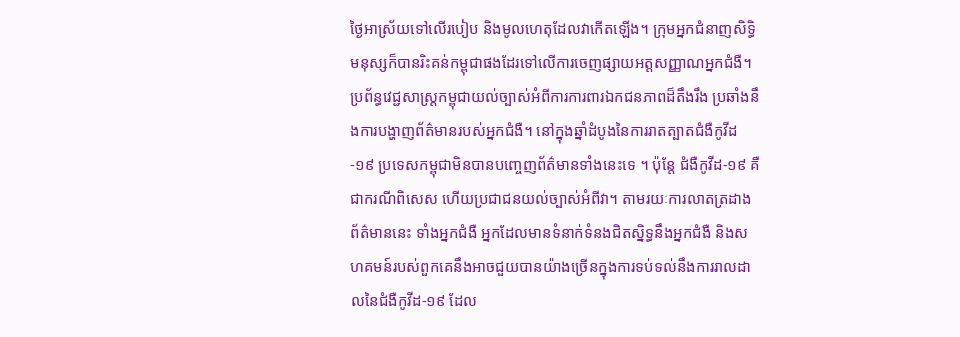ថ្ងៃអាស្រ័យទៅលើរបៀប និងមូលហេតុដែលវាកើតឡើង។ ក្រុមអ្នកជំនាញសិទ្ធិមនុស្សក៏បានរិះគន់កម្ពុជាផងដែរទៅលើការចេញផ្សាយអត្តសញ្ញាណអ្នកជំងឺ។ ប្រព័ន្ធវេជ្ជសាស្រ្តកម្ពុជាយល់ច្បាស់អំពីការការពារឯកជនភាពដ៏តឹងរឹង ប្រឆាំងនឹងការបង្ហាញព័ត៌មានរបស់អ្នកជំងឺ។ នៅក្នុងឆ្នាំដំបូងនៃការរាតត្បាតជំងឺកូវីដ-១៩ ប្រទេសកម្ពុជាមិនបានបញ្ចេញព័ត៌មានទាំងនេះទេ ។ ប៉ុន្តែ ជំងឺកូវីដ-១៩ គឺជាករណីពិសេស ហើយប្រជាជនយល់ច្បាស់អំពីវា។ តាមរយៈការលាតត្រដាងព័ត៌មាននេះ ទាំងអ្នកជំងឺ អ្នកដែលមានទំនាក់ទំនងជិតស្និទ្ធនឹងអ្នកជំងឺ និងសហគមន៍របស់ពួកគេនឹងអាចជួយបានយ៉ាងច្រើនក្នុងការទប់ទល់នឹងការរាលដាលនៃជំងឺកូវីដ-១៩ ដែល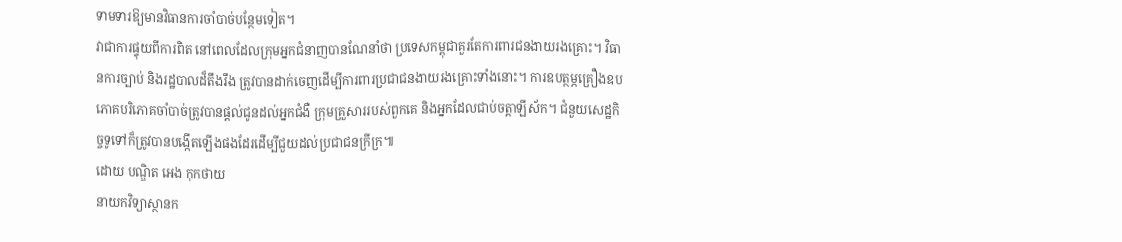ទាមទារឱ្យមានវិធានការចាំបាច់បន្ថែមទៀត។
វាជាការផ្ទុយពីការពិត នៅពេលដែលក្រុមអ្នកជំនាញបានណែនាំថា ប្រទេសកម្ពុជាគួរតែការពារជនងាយរងគ្រោះ។ វិធានការច្បាប់ និងរដ្ឋបាលដ៏តឹងរឹង ត្រូវបានដាក់ចេញដើម្បីការពារប្រជាជនងាយរងគ្រោះទាំងនោះ។ ការឧបត្ថម្ភគ្រឿងឧបភោគបរិភោគចាំបាច់ត្រូវបានផ្តល់ជូនដល់អ្នកជំងឺ ក្រុមគ្រួសាររបស់ពួកគេ និងអ្នកដែលជាប់ចត្តាឡីស័ក។ ជំនួយសេដ្ឋកិច្ចទូទៅក៏ត្រូវបានបង្កើតឡើងផងដែរដើម្បីជួយដល់ប្រជាជនក្រីក្រ៕
ដោយ បណ្ឌិត អេង កុកថាយ
នាយកវិទ្យាស្ថានក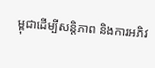ម្ពុជាដើម្បីសន្តិភាព និងការអភិវ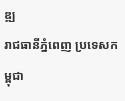ឌ្ឍ
រាជធានីភ្នំពេញ ប្រទេសកម្ពុជា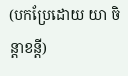(បកប្រែដោយ យា ចិន្តាខន្តី)